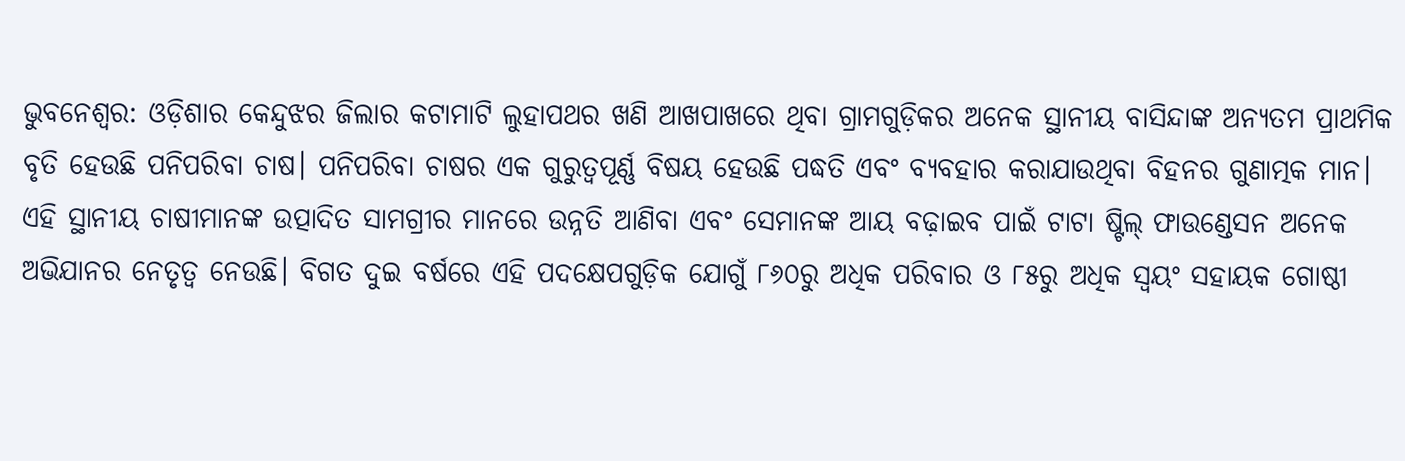ଭୁବନେଶ୍ୱର: ଓଡ଼ିଶାର କେନ୍ଦୁଝର ଜିଲାର କଟାମାଟି ଲୁହାପଥର ଖଣି ଆଖପାଖରେ ଥିବା ଗ୍ରାମଗୁଡ଼ିକର ଅନେକ ସ୍ଥାନୀୟ ବାସିନ୍ଦାଙ୍କ ଅନ୍ୟତମ ପ୍ରାଥମିକ ବୃତି ହେଉଛି ପନିପରିବା ଚାଷ। ପନିପରିବା ଚାଷର ଏକ ଗୁରୁତ୍ୱପୂର୍ଣ୍ଣ ବିଷୟ ହେଉଛି ପଦ୍ଧତି ଏବଂ ବ୍ୟବହାର କରାଯାଉଥିବା ବିହନର ଗୁଣାତ୍ମକ ମାନ। ଏହି ସ୍ଥାନୀୟ ଚାଷୀମାନଙ୍କ ଉତ୍ପାଦିତ ସାମଗ୍ରୀର ମାନରେ ଉନ୍ନତି ଆଣିବା ଏବଂ ସେମାନଙ୍କ ଆୟ ବଢ଼ାଇବ ପାଇଁ ଟାଟା ଷ୍ଟିଲ୍ ଫାଉଣ୍ଡେସନ ଅନେକ ଅଭିଯାନର ନେତୃତ୍ୱ ନେଉଛି। ବିଗତ ଦୁଇ ବର୍ଷରେ ଏହି ପଦକ୍ଷେପଗୁଡ଼ିକ ଯୋଗୁଁ ୮୬୦ରୁ ଅଧିକ ପରିବାର ଓ ୮୫ରୁ ଅଧିକ ସ୍ୱୟଂ ସହାୟକ ଗୋଷ୍ଠୀ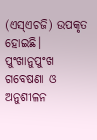(ଏସ୍ଏଚଜି) ଉପକୃତ ହୋଇଛି।
ପୁଂଖାନୁପୁଂଖ ଗବେଷଣା ଓ ଅନୁଶୀଳନ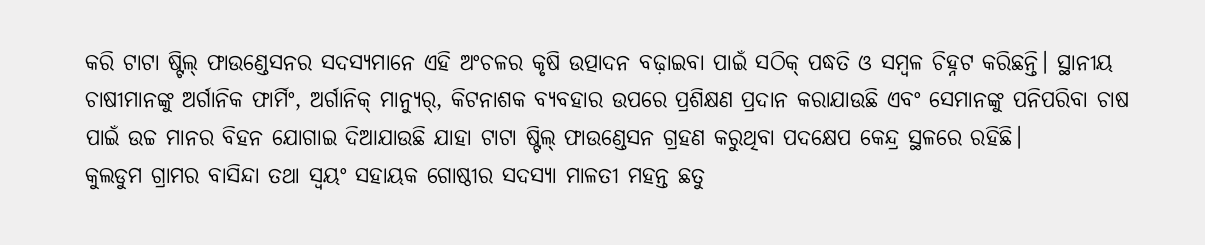କରି ଟାଟା ଷ୍ଟିଲ୍ ଫାଉଣ୍ଡେସନର ସଦସ୍ୟମାନେ ଏହି ଅଂଚଳର କୃଷି ଉତ୍ପାଦନ ବଢ଼ାଇବା ପାଇଁ ସଠିକ୍ ପଦ୍ଧତି ଓ ସମ୍ବଳ ଚିହ୍ନଟ କରିଛନ୍ତି। ସ୍ଥାନୀୟ ଚାଷୀମାନଙ୍କୁ ଅର୍ଗାନିକ ଫାର୍ମିଂ, ଅର୍ଗାନିକ୍ ମାନ୍ୟୁର୍, କିଟନାଶକ ବ୍ୟବହାର ଉପରେ ପ୍ରଶିକ୍ଷଣ ପ୍ରଦାନ କରାଯାଉଛି ଏବଂ ସେମାନଙ୍କୁ ପନିପରିବା ଚାଷ ପାଇଁ ଉଚ୍ଚ ମାନର ବିହନ ଯୋଗାଇ ଦିଆଯାଉଛି ଯାହା ଟାଟା ଷ୍ଟିଲ୍ ଫାଉଣ୍ଡେସନ ଗ୍ରହଣ କରୁଥିବା ପଦକ୍ଷେପ କେନ୍ଦ୍ର ସ୍ଥଳରେ ରହିଛି।
କୁଲଡୁମ ଗ୍ରାମର ବାସିନ୍ଦା ତଥା ସ୍ୱୟଂ ସହାୟକ ଗୋଷ୍ଠୀର ସଦସ୍ୟା ମାଳତୀ ମହନ୍ତ ଛତୁ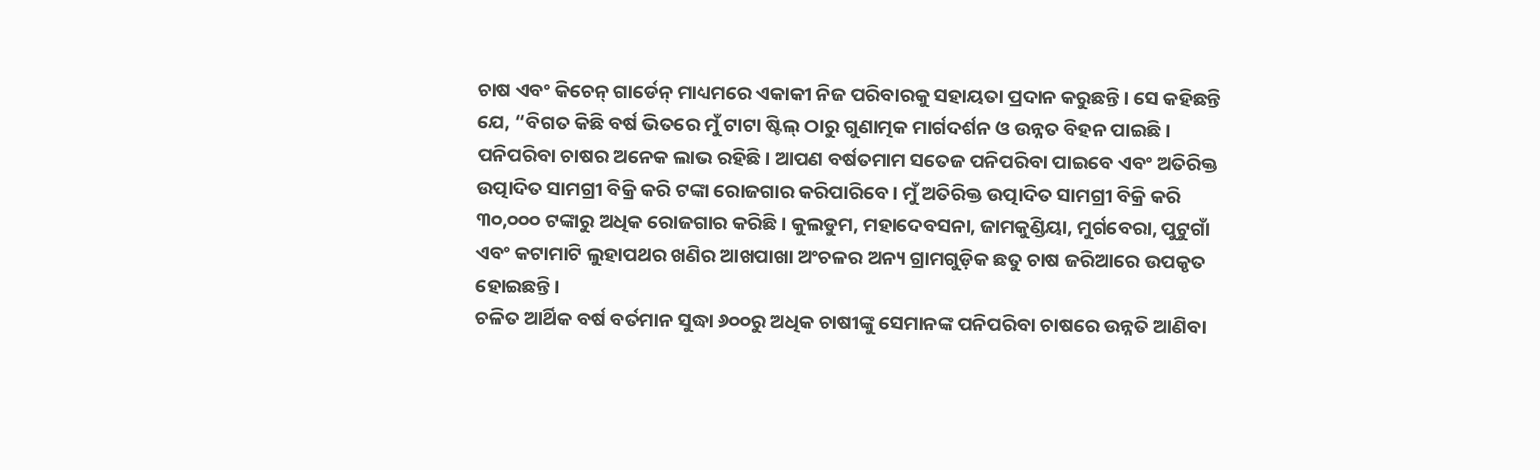ଚାଷ ଏବଂ କିଚେନ୍ ଗାର୍ଡେନ୍ ମାଧ୍ୟମରେ ଏକାକୀ ନିଜ ପରିବାରକୁ ସହାୟତା ପ୍ରଦାନ କରୁଛନ୍ତି। ସେ କହିଛନ୍ତି ଯେ, “ବିଗତ କିଛି ବର୍ଷ ଭିତରେ ମୁଁ ଟାଟା ଷ୍ଟିଲ୍ ଠାରୁ ଗୁଣାତ୍ମକ ମାର୍ଗଦର୍ଶନ ଓ ଉନ୍ନତ ବିହନ ପାଇଛି। ପନିପରିବା ଚାଷର ଅନେକ ଲାଭ ରହିଛି। ଆପଣ ବର୍ଷତମାମ ସତେଜ ପନିପରିବା ପାଇବେ ଏବଂ ଅତିରିକ୍ତ ଉତ୍ପାଦିତ ସାମଗ୍ରୀ ବିକ୍ରି କରି ଟଙ୍କା ରୋଜଗାର କରିପାରିବେ। ମୁଁ ଅତିରିକ୍ତ ଉତ୍ପାଦିତ ସାମଗ୍ରୀ ବିକ୍ରି କରି ୩୦,୦୦୦ ଟଙ୍କାରୁ ଅଧିକ ରୋଜଗାର କରିଛି। କୁଲଡୁମ, ମହାଦେବସନା, ଜାମକୁଣ୍ଡିୟା, ମୁର୍ଗବେରା, ପୁଟୁଗାଁ ଏବଂ କଟାମାଟି ଲୁହାପଥର ଖଣିର ଆଖପାଖା ଅଂଚଳର ଅନ୍ୟ ଗ୍ରାମଗୁଡ଼ିକ ଛତୁ ଚାଷ ଜରିଆରେ ଉପକୃତ ହୋଇଛନ୍ତି।
ଚଳିତ ଆର୍ଥିକ ବର୍ଷ ବର୍ତମାନ ସୁଦ୍ଧା ୬୦୦ରୁ ଅଧିକ ଚାଷୀଙ୍କୁ ସେମାନଙ୍କ ପନିପରିବା ଚାଷରେ ଉନ୍ନତି ଆଣିବା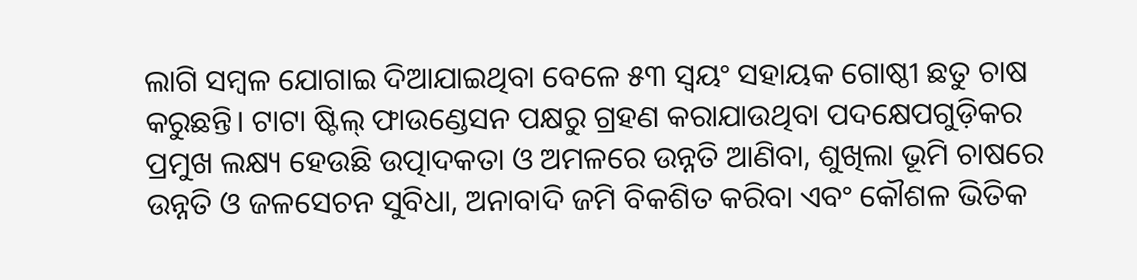ଲାଗି ସମ୍ବଳ ଯୋଗାଇ ଦିଆଯାଇଥିବା ବେଳେ ୫୩ ସ୍ୱୟଂ ସହାୟକ ଗୋଷ୍ଠୀ ଛତୁ ଚାଷ କରୁଛନ୍ତି। ଟାଟା ଷ୍ଟିଲ୍ ଫାଉଣ୍ଡେସନ ପକ୍ଷରୁ ଗ୍ରହଣ କରାଯାଉଥିବା ପଦକ୍ଷେପଗୁଡ଼ିକର ପ୍ରମୁଖ ଲକ୍ଷ୍ୟ ହେଉଛି ଉତ୍ପାଦକତା ଓ ଅମଳରେ ଉନ୍ନତି ଆଣିବା, ଶୁଖିଲା ଭୂମି ଚାଷରେ ଉନ୍ନତି ଓ ଜଳସେଚନ ସୁବିଧା, ଅନାବାଦି ଜମି ବିକଶିତ କରିବା ଏବଂ କୌଶଳ ଭିତିକ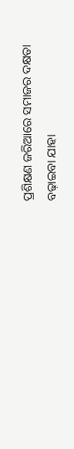ପ୍ରଶିକ୍ଷଣ ଜରିଆରେ ସମାଜର ଦକ୍ଷତା ବଢ଼ାଇବା ଯାହା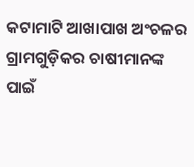କଟାମାଟି ଆଖାପାଖ ଅଂଚଳର ଗ୍ରାମଗୁଡ଼ିକର ଚାଷୀମାନଙ୍କ ପାଇଁ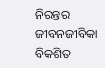ନିରନ୍ତର ଜୀବନଜୀବିକା ବିକଶିତ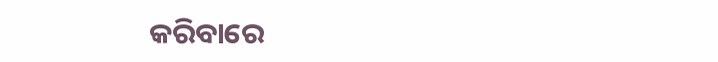କରିବାରେ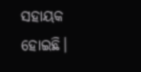ସହାୟକ ହୋଇଛି।